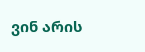ვინ არის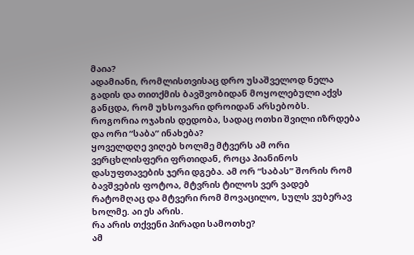მაია?
ადამიანი, რომლისთვისაც დრო უსაშველოდ ნელა გადის და თითქმის ბავშვობიდან მოყოლებული აქვს განცდა, რომ უხსოვარი დროიდან არსებობს.
როგორია ოჯახის დედობა, სადაც ოთხი შვილი იზრდება და ორი “საბა” ინახება?
ყოველდღე ვიღებ ხოლმე მტვერს ამ ორი ვერცხლისფერი ფრთიდან, როცა პიანინოს დასუფთავების ჯერი დგება. ამ ორ “საბას” შორის რომ ბავშვების ფოტოა, მტვრის ტილოს ვერ ვადებ რატომღაც და მტვერი რომ მოვაცილო, სულს ვუბერავ ხოლმე. აი ეს არის.
რა არის თქვენი პირადი სამოთხე?
ამ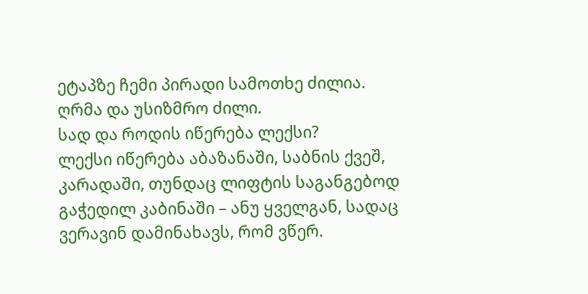ეტაპზე ჩემი პირადი სამოთხე ძილია. ღრმა და უსიზმრო ძილი.
სად და როდის იწერება ლექსი?
ლექსი იწერება აბაზანაში, საბნის ქვეშ, კარადაში, თუნდაც ლიფტის საგანგებოდ გაჭედილ კაბინაში – ანუ ყველგან, სადაც ვერავინ დამინახავს, რომ ვწერ.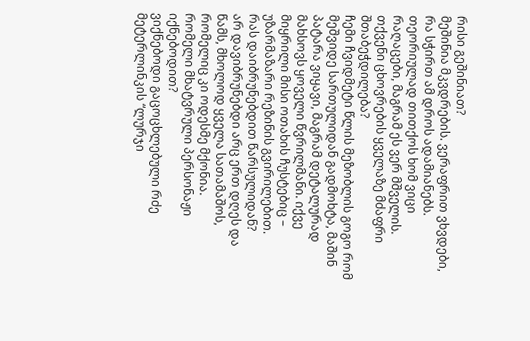რისი გეშინიათ?
მეშინია მკვდრების. ვერაფრით ვხვდები, რა სჭირთ ამ დროს ადამიანებს. თეორიულად თითქოს ხომ ვიცი რაღაცები, მაგრამ ეს ვერ მშველის.
თქვენი ცხოვრების ყველაზე მძაფრი შთაბეჭდილება?
ჩემი ჩვიდმეტი წლის მეზობლის გოგო რომ მეშვიდე სართულიდან გადმოხტა, მაშინ პატარა ვიყავი, მაგრამ დეტალურად მახსოვს ყოველი წვრილმანი. იქვე მიყრილი მისი ოთახის ჩუსტებიც – უზარმაზარი რეზინის გვირილებით.
რას დაიბრუნებდით წარსულიდან?
არ დავიბრუნებდი არც ერთ დღეს და წამს, მხოლოდ ყველა სათამაშოს, რომელიც კი ოდესმე მქონია.
რომელი მხატვრული პერსონაჟი იქნებოდით?
ვიქნებოდი გაცოცხლებული რძე მეტერლინკის “ლურჯი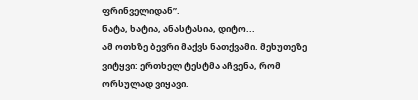ფრინველიდან”.
ნატა, ხატია, ანასტასია, დიტო...
ამ ოთხზე ბევრი მაქვს ნათქვამი. მეხუთეზე ვიტყვი: ერთხელ ტესტმა აჩვენა, რომ ორსულად ვიყავი.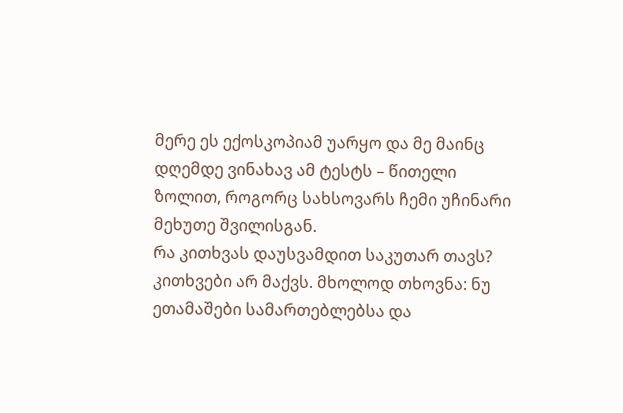მერე ეს ექოსკოპიამ უარყო და მე მაინც დღემდე ვინახავ ამ ტესტს – წითელი ზოლით, როგორც სახსოვარს ჩემი უჩინარი მეხუთე შვილისგან.
რა კითხვას დაუსვამდით საკუთარ თავს?
კითხვები არ მაქვს. მხოლოდ თხოვნა: ნუ ეთამაშები სამართებლებსა და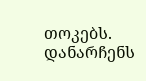თოკებს. დანარჩენს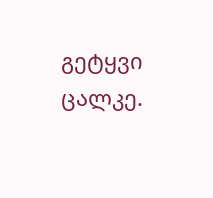გეტყვი ცალკე.